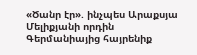«Ծանր էր». ինչպես Արաքսյա Մելիքյանի որդին Գերմանիայից հայրենիք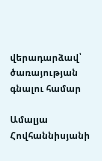վերադարձավ՝ ծառայության գնալու համար

Ամալյա Հովհաննիսյանի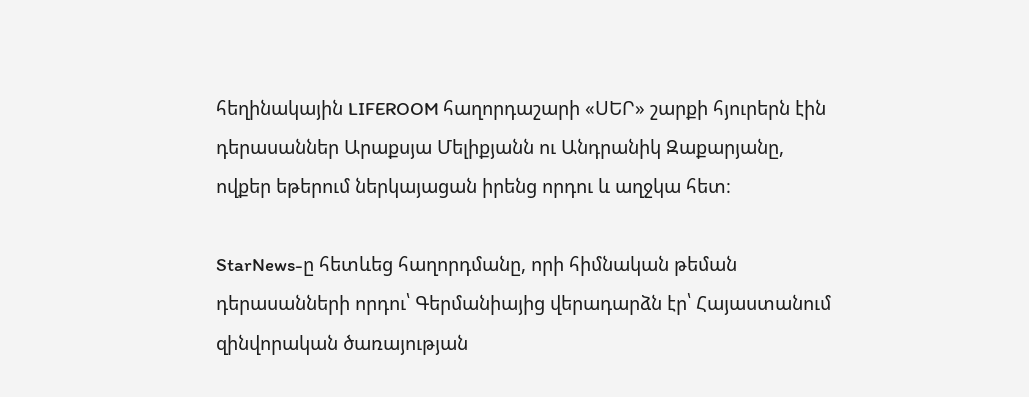հեղինակային LIFEROOM հաղորդաշարի «ՍԵՐ» շարքի հյուրերն էին դերասաններ Արաքսյա Մելիքյանն ու Անդրանիկ Զաքարյանը, ովքեր եթերում ներկայացան իրենց որդու և աղջկա հետ։

StarNews-ը հետևեց հաղորդմանը, որի հիմնական թեման դերասանների որդու՝ Գերմանիայից վերադարձն էր՝ Հայաստանում զինվորական ծառայության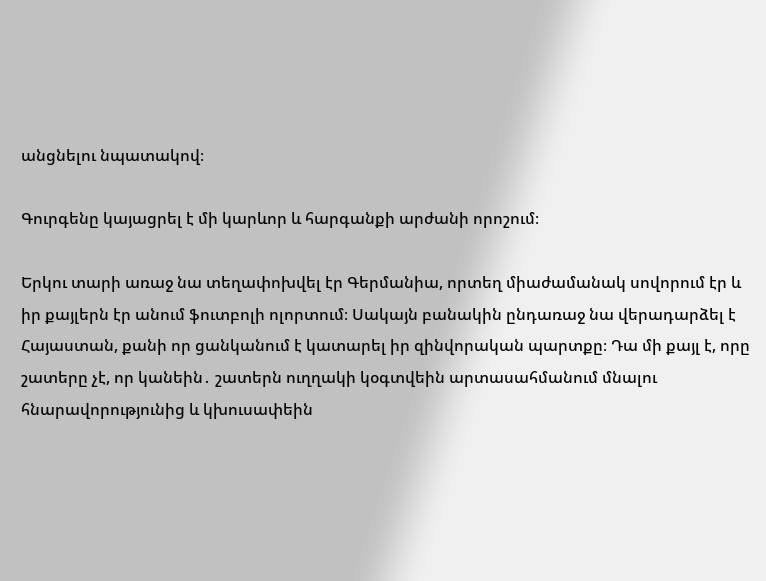անցնելու նպատակով։

Գուրգենը կայացրել է մի կարևոր և հարգանքի արժանի որոշում։

Երկու տարի առաջ նա տեղափոխվել էր Գերմանիա, որտեղ միաժամանակ սովորում էր և իր քայլերն էր անում ֆուտբոլի ոլորտում։ Սակայն բանակին ընդառաջ նա վերադարձել է Հայաստան, քանի որ ցանկանում է կատարել իր զինվորական պարտքը։ Դա մի քայլ է, որը շատերը չէ, որ կանեին․ շատերն ուղղակի կօգտվեին արտասահմանում մնալու հնարավորությունից և կխուսափեին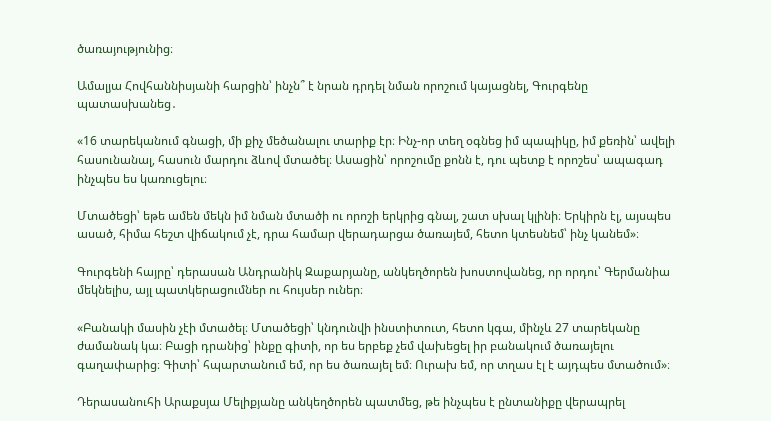ծառայությունից։

Ամալյա Հովհաննիսյանի հարցին՝ ինչն՞ է նրան դրդել նման որոշում կայացնել, Գուրգենը պատասխանեց․

«16 տարեկանում գնացի, մի քիչ մեծանալու տարիք էր։ Ինչ-որ տեղ օգնեց իմ պապիկը, իմ քեռին՝ ավելի հասունանալ, հասուն մարդու ձևով մտածել։ Ասացին՝ որոշումը քոնն է, դու պետք է որոշես՝ ապագադ ինչպես ես կառուցելու։

Մտածեցի՝ եթե ամեն մեկն իմ նման մտածի ու որոշի երկրից գնալ, շատ սխալ կլինի։ Երկիրն էլ, այսպես ասած, հիմա հեշտ վիճակում չէ, դրա համար վերադարցա ծառայեմ, հետո կտեսնեմ՝ ինչ կանեմ»։

Գուրգենի հայրը՝ դերասան Անդրանիկ Զաքարյանը, անկեղծորեն խոստովանեց, որ որդու՝ Գերմանիա մեկնելիս, այլ պատկերացումներ ու հույսեր ուներ։

«Բանակի մասին չէի մտածել։ Մտածեցի՝ կնդունվի ինստիտուտ, հետո կգա, մինչև 27 տարեկանը ժամանակ կա։ Բացի դրանից՝ ինքը գիտի, որ ես երբեք չեմ վախեցել իր բանակում ծառայելու գաղափարից։ Գիտի՝ հպարտանում եմ, որ ես ծառայել եմ։ Ուրախ եմ, որ տղաս էլ է այդպես մտածում»։

Դերասանուհի Արաքսյա Մելիքյանը անկեղծորեն պատմեց, թե ինչպես է ընտանիքը վերապրել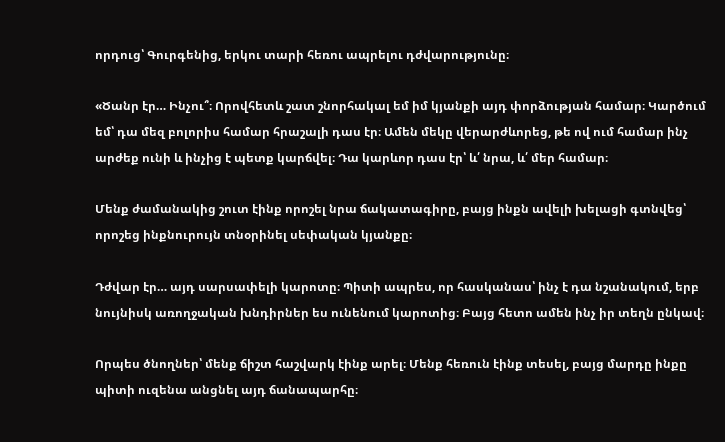որդուց՝ Գուրգենից, երկու տարի հեռու ապրելու դժվարությունը։

«Ծանր էր… Ինչու՞։ Որովհետև շատ շնորհակալ եմ իմ կյանքի այդ փորձության համար։ Կարծում եմ՝ դա մեզ բոլորիս համար հրաշալի դաս էր։ Ամեն մեկը վերարժևորեց, թե ով ում համար ինչ արժեք ունի և ինչից է պետք կարճվել։ Դա կարևոր դաս էր՝ և՛ նրա, և՛ մեր համար։

Մենք ժամանակից շուտ էինք որոշել նրա ճակատագիրը, բայց ինքն ավելի խելացի գտնվեց՝ որոշեց ինքնուրույն տնօրինել սեփական կյանքը։

Դժվար էր… այդ սարսափելի կարոտը։ Պիտի ապրես, որ հասկանաս՝ ինչ է դա նշանակում, երբ նույնիսկ առողջական խնդիրներ ես ունենում կարոտից։ Բայց հետո ամեն ինչ իր տեղն ընկավ։

Որպես ծնողներ՝ մենք ճիշտ հաշվարկ էինք արել։ Մենք հեռուն էինք տեսել, բայց մարդը ինքը պիտի ուզենա անցնել այդ ճանապարհը։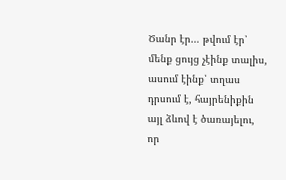Ծանր էր… թվում էր՝ մենք ցույց չէինք տալիս, ասում էինք՝ տղաս դրսում է, հայրենիքին այլ ձևով է ծառայելու, որ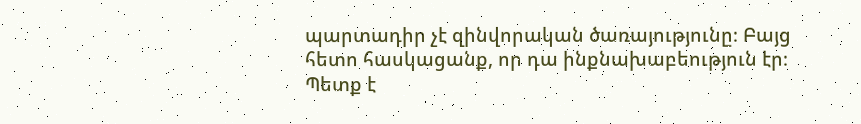պարտադիր չէ զինվորական ծառայությունը։ Բայց հետո հասկացանք, որ դա ինքնախաբեություն էր։ Պետք է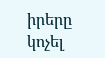իրերը կոչել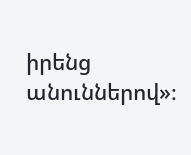իրենց անուններով»։